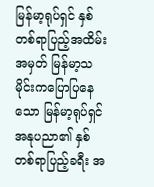မြန်မာ့ရုပ်ရှင် နှစ်တစ်ရာပြည့်အထိမ်းအမှတ် မြန်မာ့သမိုင်းကပြောပြနေသော မြန်မာ့ရုပ်ရှင်အနုပညာ၏ နှစ်တစ်ရာပြည့်ခရီး အ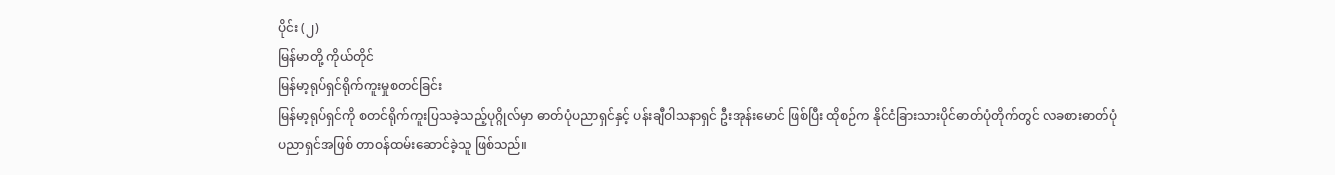ပိုင်း (၂)
မြန်မာတို့ ကိုယ်တိုင်
မြန်မာ့ရုပ်ရှင်ရိုက်ကူးမှုစတင်ခြင်း
မြန်မာ့ရုပ်ရှင်ကို စတင်ရိုက်ကူးပြသခဲ့သည့်ပုဂ္ဂိုလ်မှာ ဓာတ်ပုံပညာရှင်နှင့် ပန်းချီဝါသနာရှင် ဦးအုန်းမောင် ဖြစ်ပြီး ထိုစဉ်က နိုင်ငံခြားသားပိုင်ဓာတ်ပုံတိုက်တွင် လခစားဓာတ်ပုံပညာရှင်အဖြစ် တာဝန်ထမ်းဆောင်ခဲ့သူ ဖြစ်သည်။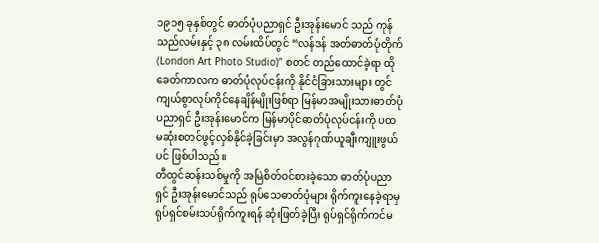၁၉၁၅ ခုနှစ်တွင် ဓာတ်ပုံပညာရှင် ဦးအုန်းမောင် သည် ကုန်သည်လမ်းနှင့် ၃၈ လမ်းထိပ်တွင် “လန်ဒန် အတ်ဓာတ်ပုံတိုက် (London Art Photo Studio)” စတင် တည်ထောင်ခဲ့ရာ ထိုခေတ်ကာလက ဓာတ်ပုံလုပ်ငန်းကို နိုင်ငံခြားသားများ တွင်ကျယ်စွာလုပ်ကိုင်နေချိန်မျိုးဖြစ်ရာ မြန်မာအမျိုးသားဓာတ်ပုံပညာရှင် ဦးအုန်းမောင်က မြန်မာပိုင်ဓာတ်ပုံလုပ်ငန်းကို ပထမဆုံးစတင်ဖွင့်လှစ်နိုင်ခဲ့ခြင်းမှာ အလွန်ဂုဏ်ယူချီးကျူးဖွယ်ပင် ဖြစ်ပါသည်။
တီထွင်ဆန်းသစ်မှုကို အမြဲစိတ်ဝင်စားခဲ့သော ဓာတ်ပုံပညာရှင် ဦးအုန်းမောင်သည် ရုပ်သေဓာတ်ပုံများ ရိုက်ကူးနေခဲ့ရာမှ ရုပ်ရှင်စမ်းသပ်ရိုက်ကူးရန် ဆုံးဖြတ်ခဲ့ပြီး ရုပ်ရှင်ရိုက်ကင်မ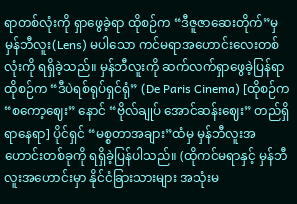ရာတစ်လုံးကို ရှာဖွေခဲ့ရာ ထိုစဉ်က “ဒီဇူဇာဆေးတိုက်”မှ မှန်ဘီလူး(Lens) မပါသော ကင်မရာအဟောင်းလေးတစ်လုံးကို ရရှိခဲ့သည်။ မှန်ဘီလူးကို ဆက်လက်ရှာဖွေခဲ့ပြန်ရာ ထိုစဉ်က “ဒီပဲရစ်ရုပ်ရှင်ရုံ” (De Paris Cinema) [ထိုစဉ်က “စကော့ဈေး” နောင် “ဗိုလ်ချုပ် အောင်ဆန်းဈေး” တည်ရှိရာနေရာ] ပိုင်ရှင် “မစ္စတာအချား”ထံမှ မှန်ဘီလူးအဟောင်းတစ်ခုကို ရရှိခဲ့ပြန်ပါသည်။ (ထိုကင်မရာနှင့် မှန်ဘီလူးအဟောင်းမှာ နိုင်ငံခြားသားများ အသုံးမ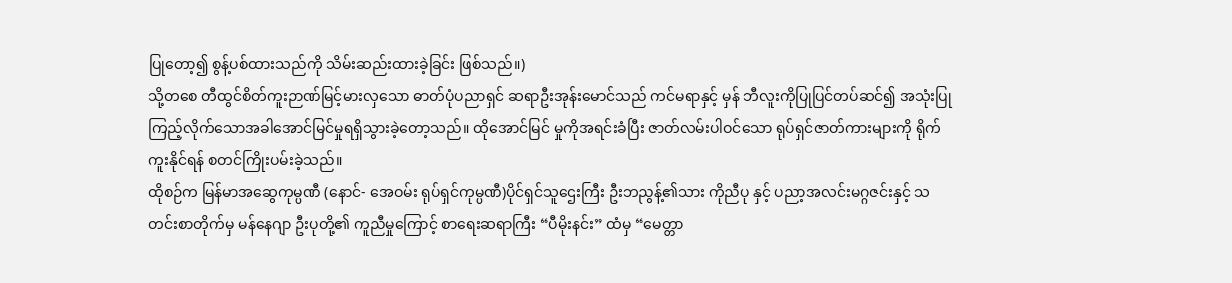ပြုတော့၍ စွန့်ပစ်ထားသည်ကို သိမ်းဆည်းထားခဲ့ခြင်း ဖြစ်သည်။)
သို့တစေ တီထွင်စိတ်ကူးဉာဏ်မြင့်မားလှသော ဓာတ်ပုံပညာရှင် ဆရာဦးအုန်းမောင်သည် ကင်မရာနှင့် မှန် ဘီလူးကိုပြုပြင်တပ်ဆင်၍ အသုံးပြုကြည့်လိုက်သောအခါအောင်မြင်မှုရရှိသွားခဲ့တော့သည်။ ထိုအောင်မြင် မှုကိုအရင်းခံပြီး ဇာတ်လမ်းပါဝင်သော ရုပ်ရှင်ဇာတ်ကားများကို ရိုက်ကူးနိုင်ရန် စတင်ကြိုးပမ်းခဲ့သည်။
ထိုစဉ်က မြန်မာအဆွေကုမ္ပဏီ (နောင်- အေဝမ်း ရုပ်ရှင်ကုမ္ပဏီ)ပိုင်ရှင်သူဌေးကြီး ဦးဘညွန့်၏သား ကိုညီပု နှင့် ပညာ့အလင်းမဂ္ဂဇင်းနှင့် သတင်းစာတိုက်မှ မန်နေဂျာ ဦးပုတို့၏ ကူညီမှုကြောင့် စာရေးဆရာကြီး “ပီမိုးနင်း” ထံမှ “မေတ္တာ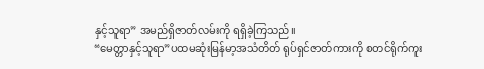နှင့်သူရာ” အမည်ရှိဇာတ်လမ်းကို ရရှိခဲ့ကြသည်။
“မေတ္တာနှင့်သူရာ”ပထမဆုံးမြန်မာ့အသံတိတ် ရုပ်ရှင်ဇာတ်ကားကို စတင်ရိုက်ကူး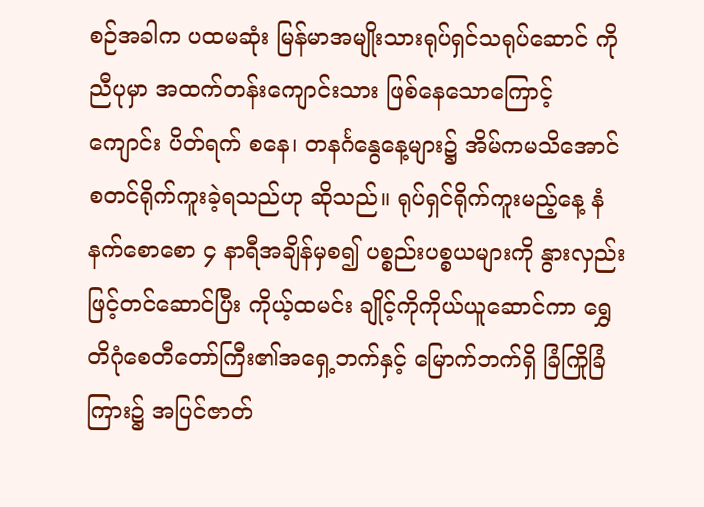စဉ်အခါက ပထမဆုံး မြန်မာအမျိုးသားရုပ်ရှင်သရုပ်ဆောင် ကိုညီပုမှာ အထက်တန်းကျောင်းသား ဖြစ်နေသောကြောင့် ကျောင်း ပိတ်ရက် စနေ၊ တနင်္ဂနွေနေ့များ၌ အိမ်ကမသိအောင် စတင်ရိုက်ကူးခဲ့ရသည်ဟု ဆိုသည်။ ရုပ်ရှင်ရိုက်ကူးမည့်နေ့ နံနက်စောစော ၄ နာရီအချိန်မှစ၍ ပစ္စည်းပစ္စယများကို နွားလှည်းဖြင့်တင်ဆောင်ပြီး ကိုယ့်ထမင်း ချိုင့်ကိုကိုယ်ယူဆောင်ကာ ရွှေတိဂုံစေတီတော်ကြီး၏အရှေ့ဘက်နှင့် မြောက်ဘက်ရှိ ခြံကြိုခြံကြား၌ အပြင်ဇာတ်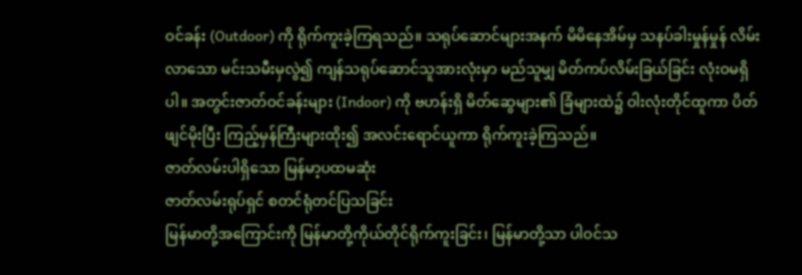ဝင်ခန်း (Outdoor) ကို ရိုက်ကူးခဲ့ကြရသည်။ သရုပ်ဆောင်များအနက် မိမိနေအိမ်မှ သနပ်ခါးမှုန်မှုန် လိမ်းလာသော မင်းသမီးမှလွဲ၍ ကျန်သရုပ်ဆောင်သူအားလုံးမှာ မည်သူမျှ မိတ်ကပ်လိမ်းခြယ်ခြင်း လုံးဝမရှိပါ။ အတွင်းဇာတ်ဝင်ခန်းများ (Indoor) ကို ဗဟန်းရှိ မိတ်ဆွေများ၏ ခြံများထဲ၌ ဝါးလုံးတိုင်ထူကာ ပိတ်ဖျင်မိုးပြီး ကြည့်မှန်ကြီးများထိုး၍ အလင်းရောင်ယူကာ ရိုက်ကူးခဲ့ကြသည်။
ဇာတ်လမ်းပါရှိသော မြန်မာ့ပထမဆုံး
ဇာတ်လမ်းရုပ်ရှင် စတင်ရုံတင်ပြသခြင်း
မြန်မာတို့အကြောင်းကို မြန်မာတို့ကိုယ်တိုင်ရိုက်ကူးခြင်း၊ မြန်မာတို့သာ ပါဝင်သ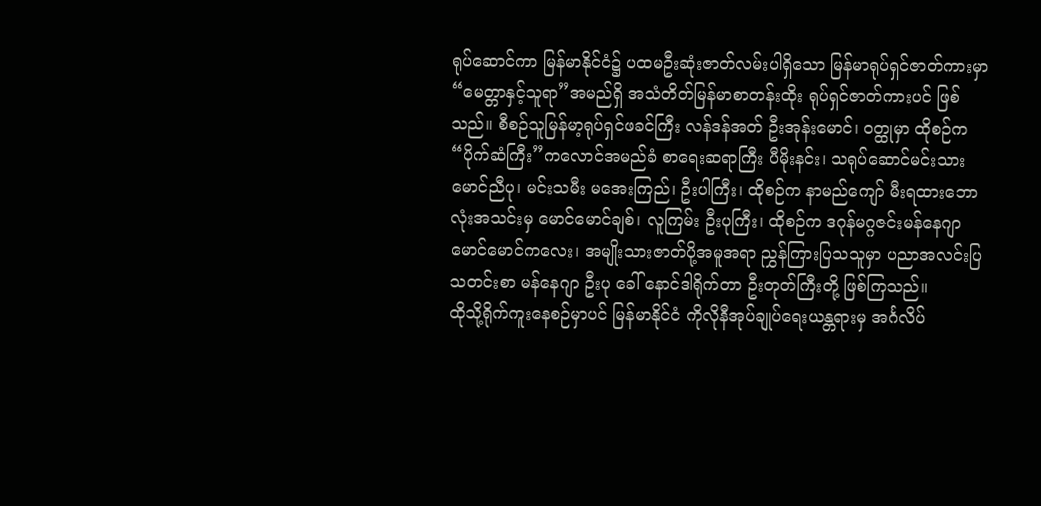ရုပ်ဆောင်ကာ မြန်မာနိုင်ငံ၌ ပထမဦးဆုံးဇာတ်လမ်းပါရှိသော မြန်မာရုပ်ရှင်ဇာတ်ကားမှာ“မေတ္တာနှင့်သူရာ”အမည်ရှိ အသံတိတ်မြန်မာစာတန်းထိုး ရုပ်ရှင်ဇာတ်ကားပင် ဖြစ်သည်။ စီစဉ်သူမြန်မာ့ရုပ်ရှင်ဖခင်ကြီး လန်ဒန်အတ် ဦးအုန်းမောင်၊ ဝတ္ထုမှာ ထိုစဉ်က“ပိုက်ဆံကြီး”ကလောင်အမည်ခံ စာရေးဆရာကြီး ပီမိုးနင်း၊ သရုပ်ဆောင်မင်းသား မောင်ညီပု၊ မင်းသမီး မအေးကြည်၊ ဦးပါကြီး၊ ထိုစဉ်က နာမည်ကျော် မီးရထားဘောလုံးအသင်းမှ မောင်မောင်ချစ်၊ လူကြမ်း ဦးပုကြီး၊ ထိုစဉ်က ဒဂုန်မဂ္ဂဇင်းမန်နေဂျာ မောင်မောင်ကလေး၊ အမျိုးသားဇာတ်ပို့အမူအရာ ညွှန်ကြားပြသသူမှာ ပညာအလင်းပြသတင်းစာ မန်နေဂျာ ဦးပု ခေါ် နောင်ဒါရိုက်တာ ဦးတုတ်ကြီးတို့ ဖြစ်ကြသည်။
ထိုသို့ရိုက်ကူးနေစဉ်မှာပင် မြန်မာနိုင်ငံ ကိုလိုနီအုပ်ချုပ်ရေးယန္တရားမှ အင်္ဂလိပ်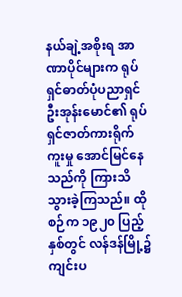နယ်ချဲ့အစိုးရ အာဏာပိုင်များက ရုပ်ရှင်ဓာတ်ပုံပညာရှင် ဦးအုန်းမောင်၏ ရုပ်ရှင်ဇာတ်ကားရိုက်ကူးမှု အောင်မြင်နေသည်ကို ကြားသိသွားခဲ့ကြသည်။ ထိုစဉ်က ၁၉၂၀ ပြည့်နှစ်တွင် လန်ဒန်မြို့၌ကျင်းပ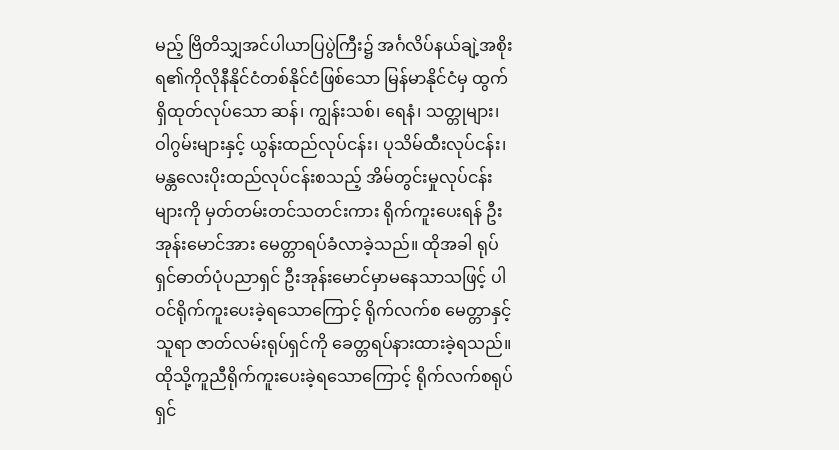မည့် ဗြိတိသျှအင်ပါယာပြပွဲကြီး၌ အင်္ဂလိပ်နယ်ချဲ့အစိုးရ၏ကိုလိုနီနိုင်ငံတစ်နိုင်ငံဖြစ်သော မြန်မာနိုင်ငံမှ ထွက်ရှိထုတ်လုပ်သော ဆန်၊ ကျွန်းသစ်၊ ရေနံ၊ သတ္တုများ၊ ဝါဂွမ်းများနှင့် ယွန်းထည်လုပ်ငန်း၊ ပုသိမ်ထီးလုပ်ငန်း၊ မန္တလေးပိုးထည်လုပ်ငန်းစသည့် အိမ်တွင်းမှုလုပ်ငန်းများကို မှတ်တမ်းတင်သတင်းကား ရိုက်ကူးပေးရန် ဦးအုန်းမောင်အား မေတ္တာရပ်ခံလာခဲ့သည်။ ထိုအခါ ရုပ်ရှင်ဓာတ်ပုံပညာရှင် ဦးအုန်းမောင်မှာမနေသာသဖြင့် ပါဝင်ရိုက်ကူးပေးခဲ့ရသောကြောင့် ရိုက်လက်စ မေတ္တာနှင့်သူရာ ဇာတ်လမ်းရုပ်ရှင်ကို ခေတ္တရပ်နားထားခဲ့ရသည်။ ထိုသို့ကူညီရိုက်ကူးပေးခဲ့ရသောကြောင့် ရိုက်လက်စရုပ်ရှင်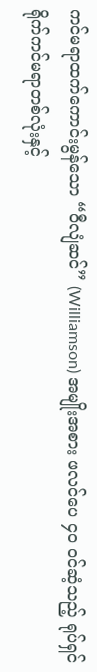ကင်မရာထက်ကောင်းမွန်သော “ဝီလျံဆင်” (Williamson) အမျိုးအစား ဖလင်ပေ ၄၀ ဝင်ဆံ့သည့် ရုပ်ရှင်ရိုက်ကင်မရာတစ်လုံးနှင့်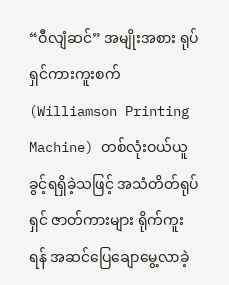“ဝီလျံဆင်” အမျိုးအစား ရုပ်ရှင်ကားကူးစက် (Williamson Printing Machine) တစ်လုံးဝယ်ယူခွင့်ရရှိခဲ့သဖြင့် အသံတိတ်ရုပ်ရှင် ဇာတ်ကားများ ရိုက်ကူးရန် အဆင်ပြေချောမွေ့လာခဲ့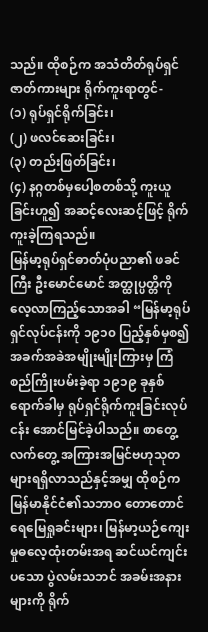သည်။ ထိုစဉ်က အသံတိတ်ရုပ်ရှင်ဇာတ်ကားများ ရိုက်ကူးရာတွင်-
(၁) ရုပ်ရှင်ရိုက်ခြင်း၊
(၂) ဖလင်ဆေးခြင်း၊
(၃) တည်းဖြတ်ခြင်း၊
(၄) နဂ္ဂတစ်မှပေါ့စတစ်သို့ ကူးယူခြင်းဟူ၍ အဆင့်လေးဆင့်ဖြင့် ရိုက်ကူးခဲ့ကြရသည်။
မြန်မာ့ရုပ်ရှင်ဓာတ်ပုံပညာ၏ ဖခင်ကြီး ဦးမောင်မောင် အတ္ထုပ္ပတ္တိကို လေ့လာကြည့်သောအခါ “မြန်မာ့ရုပ်ရှင်လုပ်ငန်းကို ၁၉၁၀ ပြည့်နှစ်မှစ၍ အခက်အခဲအမျိုးမျိုးကြားမှ ကြံစည်ကြိုးပမ်းခဲ့ရာ ၁၉၁၉ ခုနှစ်ရောက်ခါမှ ရုပ်ရှင်ရိုက်ကူးခြင်းလုပ်ငန်း အောင်မြင်ခဲ့ပါသည်။ စာတွေ့လက်တွေ့ အကြားအမြင်ဗဟုသုတ များရရှိလာသည်နှင့်အမျှ ထိုစဉ်က မြန်မာနိုင်ငံ၏သဘာဝ တောတောင်ရေမြေရှုခင်းများ၊ မြန်မာ့ယဉ်ကျေးမှုဓလေ့ထုံးတမ်းအရ ဆင်ယင်ကျင်းပသော ပွဲလမ်းသဘင် အခမ်းအနားများကို ရိုက်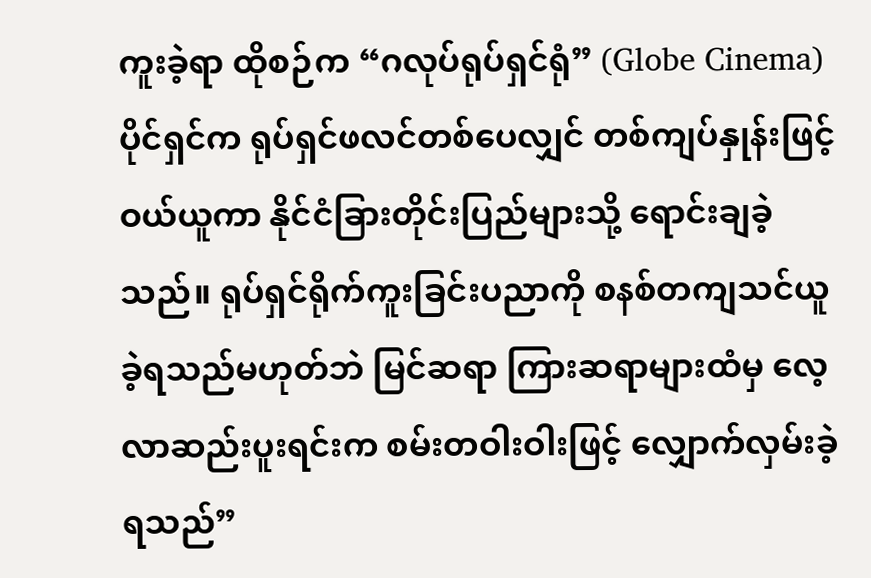ကူးခဲ့ရာ ထိုစဉ်က “ဂလုပ်ရုပ်ရှင်ရုံ” (Globe Cinema) ပိုင်ရှင်က ရုပ်ရှင်ဖလင်တစ်ပေလျှင် တစ်ကျပ်နှုန်းဖြင့် ဝယ်ယူကာ နိုင်ငံခြားတိုင်းပြည်များသို့ ရောင်းချခဲ့သည်။ ရုပ်ရှင်ရိုက်ကူးခြင်းပညာကို စနစ်တကျသင်ယူခဲ့ရသည်မဟုတ်ဘဲ မြင်ဆရာ ကြားဆရာများထံမှ လေ့လာဆည်းပူးရင်းက စမ်းတဝါးဝါးဖြင့် လျှောက်လှမ်းခဲ့ရသည်”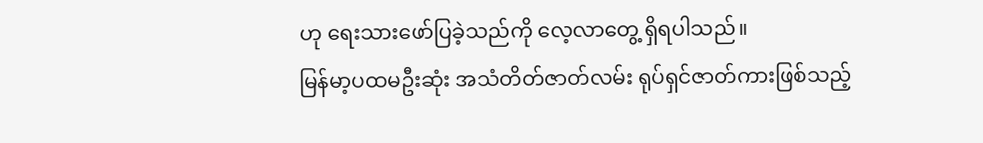ဟု ရေးသားဖော်ပြခဲ့သည်ကို လေ့လာတွေ့ ရှိရပါသည်။
မြန်မာ့ပထမဦးဆုံး အသံတိတ်ဇာတ်လမ်း ရုပ်ရှင်ဇာတ်ကားဖြစ်သည့်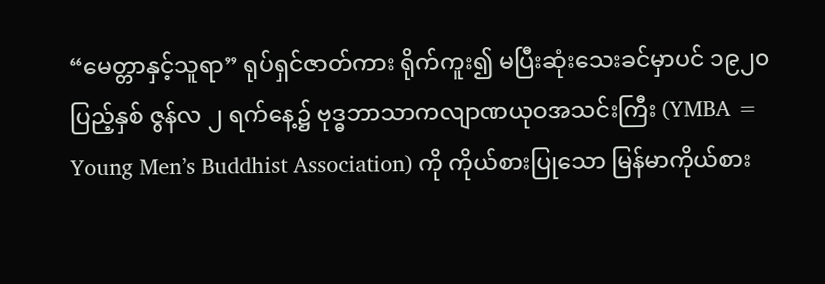“မေတ္တာနှင့်သူရာ” ရုပ်ရှင်ဇာတ်ကား ရိုက်ကူး၍ မပြီးဆုံးသေးခင်မှာပင် ၁၉၂၀ ပြည့်နှစ် ဇွန်လ ၂ ရက်နေ့၌ ဗုဒ္ဓဘာသာကလျာဏယုဝအသင်းကြီး (YMBA = Young Men’s Buddhist Association) ကို ကိုယ်စားပြုသော မြန်မာကိုယ်စား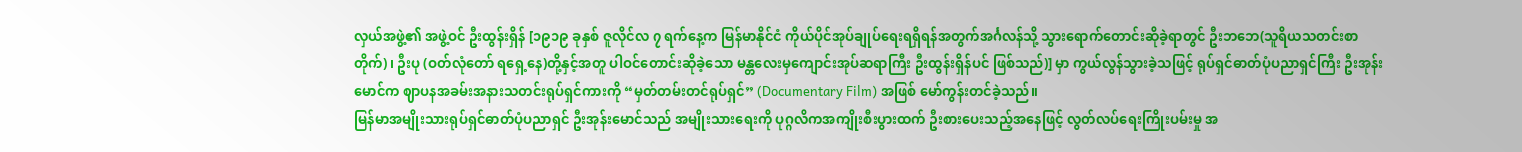လှယ်အဖွဲ့၏ အဖွဲ့ဝင် ဦးထွန်းရှိန် [၁၉၁၉ ခုနှစ် ဇူလိုင်လ ၇ ရက်နေ့က မြန်မာနိုင်ငံ ကိုယ်ပိုင်အုပ်ချုပ်ရေးရရှိရန်အတွက်အင်္ဂလန်သို့ သွားရောက်တောင်းဆိုခဲ့ရာတွင် ဦးဘဘေ(သူရိယသတင်းစာတိုက်)၊ ဦးပု (ဝတ်လုံတော် ရရှေ့နေ)တို့နှင့်အတူ ပါဝင်တောင်းဆိုခဲ့သော မန္တလေးမှကျောင်းအုပ်ဆရာကြီး ဦးထွန်းရှိန်ပင် ဖြစ်သည်)] မှာ ကွယ်လွန်သွားခဲ့သဖြင့် ရုပ်ရှင်ဓာတ်ပုံပညာရှင်ကြီး ဦးအုန်းမောင်က ဈာပနအခမ်းအနားသတင်းရုပ်ရှင်ကားကို “မှတ်တမ်းတင်ရုပ်ရှင်” (Documentary Film) အဖြစ် မော်ကွန်းတင်ခဲ့သည်။
မြန်မာအမျိုးသားရုပ်ရှင်ဓာတ်ပုံပညာရှင် ဦးအုန်းမောင်သည် အမျိုးသားရေးကို ပုဂ္ဂလိကအကျိုးစီးပွားထက် ဦးစားပေးသည့်အနေဖြင့် လွတ်လပ်ရေးကြိုးပမ်းမှု အ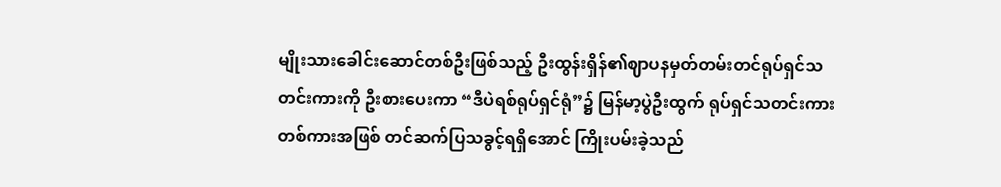မျိုးသားခေါင်းဆောင်တစ်ဦးဖြစ်သည့် ဦးထွန်းရှိန်၏ဈာပနမှတ်တမ်းတင်ရုပ်ရှင်သတင်းကားကို ဦးစားပေးကာ “ဒီပဲရစ်ရုပ်ရှင်ရုံ”၌ မြန်မာ့ပွဲဦးထွက် ရုပ်ရှင်သတင်းကားတစ်ကားအဖြစ် တင်ဆက်ပြသခွင့်ရရှိအောင် ကြိုးပမ်းခဲ့သည်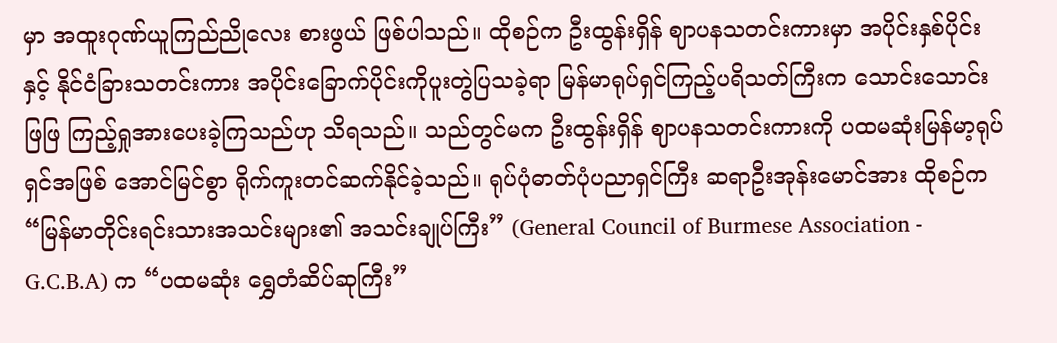မှာ အထူးဂုဏ်ယူကြည်ညိုလေး စားဖွယ် ဖြစ်ပါသည်။ ထိုစဉ်က ဦးထွန်းရှိန် ဈာပနသတင်းကားမှာ အပိုင်းနှစ်ပိုင်းနှင့် နိုင်ငံခြားသတင်းကား အပိုင်းခြောက်ပိုင်းကိုပူးတွဲပြသခဲ့ရာ မြန်မာရုပ်ရှင်ကြည့်ပရိသတ်ကြီးက သောင်းသောင်းဖြဖြ ကြည့်ရှုအားပေးခဲ့ကြသည်ဟု သိရသည်။ သည်တွင်မက ဦးထွန်းရှိန် ဈာပနသတင်းကားကို ပထမဆုံးမြန်မာ့ရုပ်ရှင်အဖြစ် အောင်မြင်စွာ ရိုက်ကူးတင်ဆက်နိုင်ခဲ့သည်။ ရုပ်ပုံဓာတ်ပုံပညာရှင်ကြီး ဆရာဦးအုန်းမောင်အား ထိုစဉ်က “မြန်မာတိုင်းရင်းသားအသင်းများ၏ အသင်းချုပ်ကြီး” (General Council of Burmese Association - G.C.B.A) က “ပထမဆုံး ရွှေတံဆိပ်ဆုကြီး”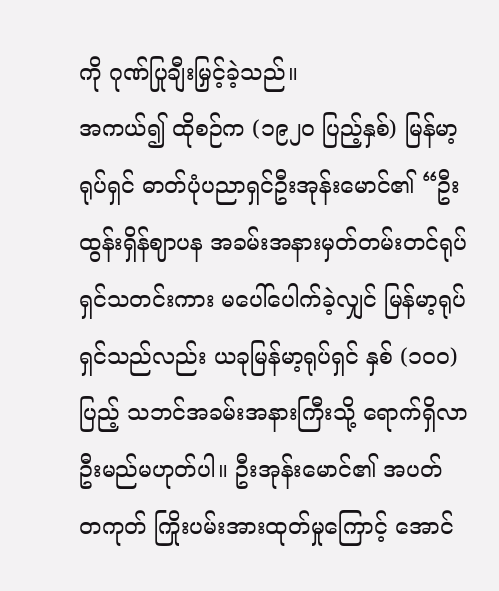ကို ဂုဏ်ပြုချီးမြှင့်ခဲ့သည်။
အကယ်၍ ထိုစဉ်က (၁၉၂၀ ပြည့်နှစ်) မြန်မာ့ရုပ်ရှင် ဓာတ်ပုံပညာရှင်ဦးအုန်းမောင်၏ “ဦးထွန်းရှိန်ဈာပန အခမ်းအနားမှတ်တမ်းတင်ရုပ်ရှင်သတင်းကား မပေါ်ပေါက်ခဲ့လျှင် မြန်မာ့ရုပ်ရှင်သည်လည်း ယခုမြန်မာ့ရုပ်ရှင် နှစ် (၁၀၀) ပြည့် သဘင်အခမ်းအနားကြီးသို့ ရောက်ရှိလာဦးမည်မဟုတ်ပါ။ ဦးအုန်းမောင်၏ အပတ် တကုတ် ကြိုးပမ်းအားထုတ်မှုကြောင့် အောင်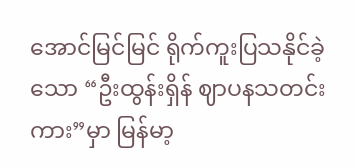အောင်မြင်မြင် ရိုက်ကူးပြသနိုင်ခဲ့သော “ဦးထွန်းရှိန် ဈာပနသတင်းကား”မှာ မြန်မာ့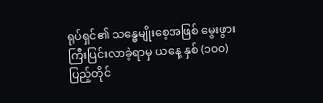ရုပ်ရှင်၏ သန္ဓေမျိုးစေ့အဖြစ် မွေးဖွားကြီးပြင်းလာခဲ့ရာမှ ယနေ့ နှစ် (၁၀၀) ပြည့်တိုင်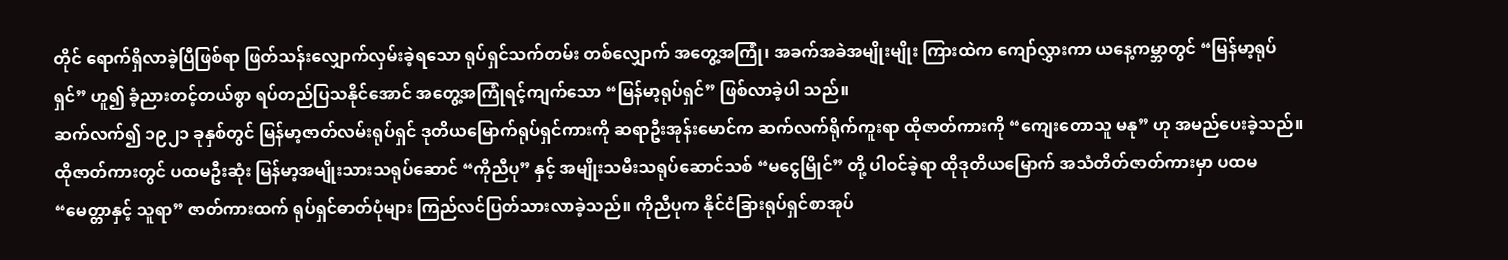တိုင် ရောက်ရှိလာခဲ့ပြီဖြစ်ရာ ဖြတ်သန်းလျှောက်လှမ်းခဲ့ရသော ရုပ်ရှင်သက်တမ်း တစ်လျှောက် အတွေ့အကြုံ၊ အခက်အခဲအမျိုးမျိုး ကြားထဲက ကျော်လွှားကာ ယနေ့ကမ္ဘာတွင် “မြန်မာ့ရုပ်ရှင်” ဟူ၍ ခံ့ညားတင့်တယ်စွာ ရပ်တည်ပြသနိုင်အောင် အတွေ့အကြုံရင့်ကျက်သော “မြန်မာ့ရုပ်ရှင်” ဖြစ်လာခဲ့ပါ သည်။
ဆက်လက်၍ ၁၉၂၁ ခုနှစ်တွင် မြန်မာ့ဇာတ်လမ်းရုပ်ရှင် ဒုတိယမြောက်ရုပ်ရှင်ကားကို ဆရာဦးအုန်းမောင်က ဆက်လက်ရိုက်ကူးရာ ထိုဇာတ်ကားကို “ကျေးတောသူ မနု” ဟု အမည်ပေးခဲ့သည်။ ထိုဇာတ်ကားတွင် ပထမဦးဆုံး မြန်မာ့အမျိုးသားသရုပ်ဆောင် “ကိုညီပု” နှင့် အမျိုးသမီးသရုပ်ဆောင်သစ် “မငွေမြိုင်” တို့ ပါဝင်ခဲ့ရာ ထိုဒုတိယမြောက် အသံတိတ်ဇာတ်ကားမှာ ပထမ “မေတ္တာနှင့် သူရာ” ဇာတ်ကားထက် ရုပ်ရှင်ဓာတ်ပုံများ ကြည်လင်ပြတ်သားလာခဲ့သည်။ ကိုညီပုက နိုင်ငံခြားရုပ်ရှင်စာအုပ်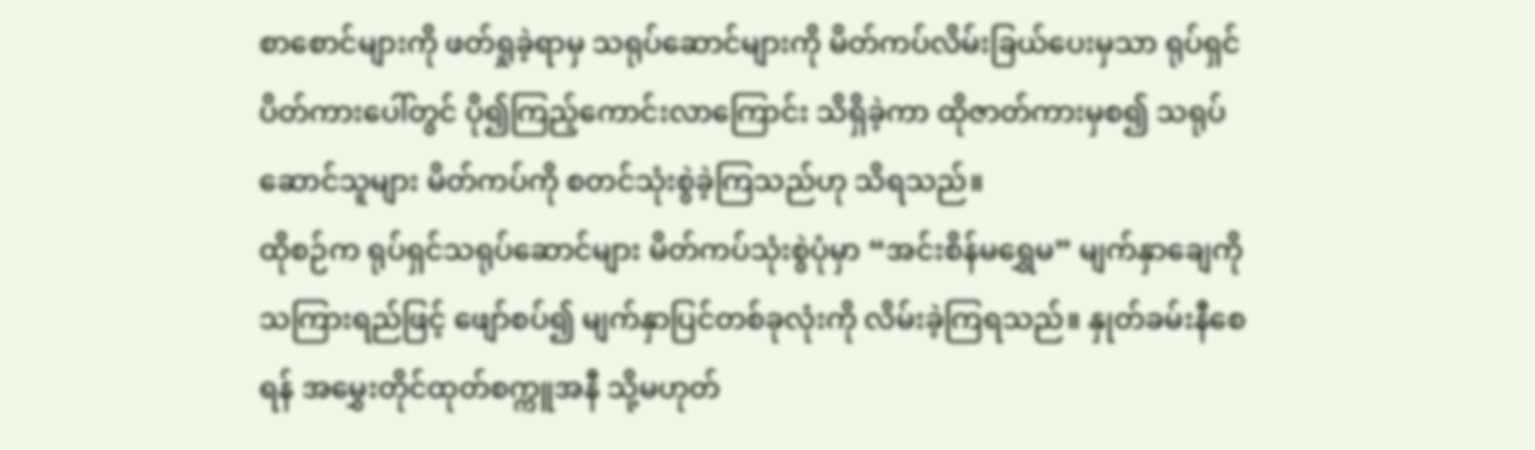စာစောင်များကို ဖတ်ရှုခဲ့ရာမှ သရုပ်ဆောင်များကို မိတ်ကပ်လိမ်းခြယ်ပေးမှသာ ရုပ်ရှင်ပိတ်ကားပေါ်တွင် ပို၍ကြည့်ကောင်းလာကြောင်း သိရှိခဲ့ကာ ထိုဇာတ်ကားမှစ၍ သရုပ်ဆောင်သူများ မိတ်ကပ်ကို စတင်သုံးစွဲခဲ့ကြသည်ဟု သိရသည်။
ထိုစဉ်က ရုပ်ရှင်သရုပ်ဆောင်များ မိတ်ကပ်သုံးစွဲပုံမှာ “အင်းစိန်မရွှေမ” မျက်နှာချေကို သကြားရည်ဖြင့် ဖျော်စပ်၍ မျက်နှာပြင်တစ်ခုလုံးကို လိမ်းခဲ့ကြရသည်။ နှုတ်ခမ်းနီစေရန် အမွှေးတိုင်ထုတ်စက္ကူအနီ သို့မဟုတ်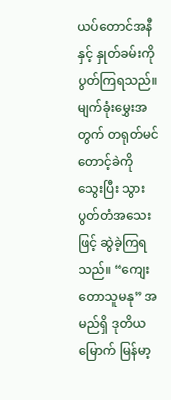ယပ်တောင်အနီနှင့် နှုတ်ခမ်းကို ပွတ်ကြရသည်။ မျက်ခုံးမွှေးအတွက် တရုတ်မင်တောင့်ခဲကို သွေးပြီး သွားပွတ်တံအသေးဖြင့် ဆွဲခဲ့ကြရသည်။ “ကျေးတောသူမနု” အမည်ရှိ ဒုတိယမြောက် မြန်မာ့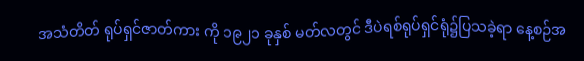အသံတိတ် ရုပ်ရှင်ဇာတ်ကား ကို ၁၉၂၁ ခုနှစ် မတ်လတွင် ဒီပဲရစ်ရုပ်ရှင်ရုံ၌ပြသခဲ့ရာ နေ့စဉ်အ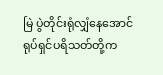မြဲ ပွဲတိုင်းရုံလျှံနေအောင် ရုပ်ရှင်ပရိသတ်တို့က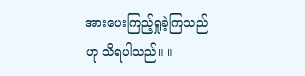အားပေးကြည့်ရှုခဲ့ကြသည်ဟု သိရပါသည်။ ။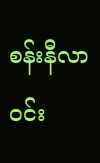စန်းနီလာဝင်း